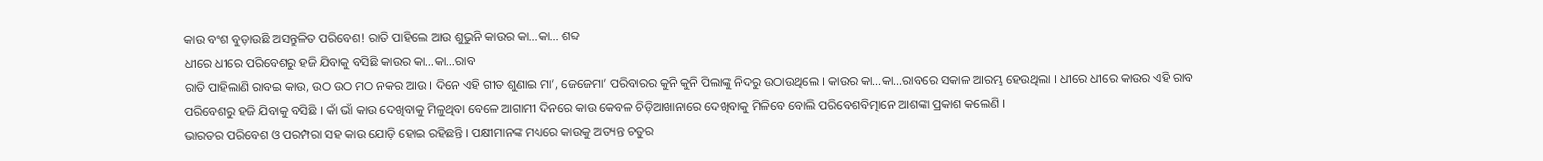କାଉ ବଂଶ ବୁଡ଼ାଉଛି ଅସନ୍ତୁଳିତ ପରିବେଶ! ରାତି ପାହିଲେ ଆଉ ଶୁଭୁନି କାଉର କା…କା… ଶବ୍ଦ
ଧୀରେ ଧୀରେ ପରିବେଶରୁ ହଜି ଯିବାକୁ ବସିଛି କାଉର କା…କା…ରାବ
ରାତି ପାହିଲାଣି ରାବଇ କାଉ, ଉଠ ଉଠ ମଠ ନକର ଆଉ । ଦିନେ ଏହି ଗୀତ ଶୁଣାଇ ମା’, ଜେଜେମା’ ପରିବାରର କୁନି କୁନି ପିଲାଙ୍କୁ ନିଦରୁ ଉଠାଉଥିଲେ । କାଉର କା…କା…ରାବରେ ସକାଳ ଆରମ୍ଭ ହେଉଥିଲା । ଧୀରେ ଧୀରେ କାଉର ଏହି ରାବ ପରିବେଶରୁ ହଜି ଯିବାକୁ ବସିଛି । କାଁ ଭାଁ କାଉ ଦେଖିବାକୁ ମିଳୁଥିବା ବେଳେ ଆଗାମୀ ଦିନରେ କାଉ କେବଳ ଚିଡ଼ିଆଖାନାରେ ଦେଖିବାକୁ ମିଳିବେ ବୋଲି ପରିବେଶବିତ୍ମାନେ ଆଶଙ୍କା ପ୍ରକାଶ କଲେଣି ।
ଭାରତର ପରିବେଶ ଓ ପରମ୍ପରା ସହ କାଉ ଯୋଡ଼ି ହୋଇ ରହିଛନ୍ତି । ପକ୍ଷୀମାନଙ୍କ ମଧ୍ୟରେ କାଉକୁ ଅତ୍ୟନ୍ତ ଚତୁର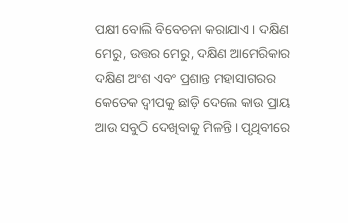ପକ୍ଷୀ ବୋଲି ବିବେଚନା କରାଯାଏ । ଦକ୍ଷିଣ ମେରୁ, ଉତ୍ତର ମେରୁ, ଦକ୍ଷିଣ ଆମେରିକାର ଦକ୍ଷିଣ ଅଂଶ ଏବଂ ପ୍ରଶାନ୍ତ ମହାସାଗରର କେତେକ ଦ୍ୱୀପକୁ ଛାଡ଼ି ଦେଲେ କାଉ ପ୍ରାୟ ଆଉ ସବୁଠି ଦେଖିବାକୁ ମିଳନ୍ତି । ପୃଥିବୀରେ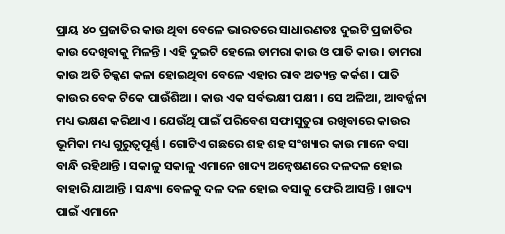ପ୍ରାୟ ୪୦ ପ୍ରଜାତିର କାଉ ଥିବା ବେଳେ ଭାରତରେ ସାଧାରଣତଃ ଦୁଇଟି ପ୍ରଜାତିର କାଉ ଦେଖିବାକୁ ମିଳନ୍ତି । ଏହି ଦୁଇଟି ହେଲେ ଡାମରା କାଉ ଓ ପାତି କାଉ । ଡାମରା କାଉ ଅତି ଚିକ୍କଣ କଳା ହୋଇଥିବା ବେଳେ ଏହାର ରାବ ଅତ୍ୟନ୍ତ କର୍କଶ । ପାତି କାଉର ବେକ ଟିକେ ପାଉଁଶିଆ । କାଉ ଏକ ସର୍ବଭକ୍ଷୀ ପକ୍ଷୀ । ସେ ଅଳିଆ, ଆବର୍ଜ୍ଜନା ମଧ୍ୟ ଭକ୍ଷଣ କରିଥାଏ । ଯେଉଁଥି ପାଇଁ ପରିବେଶ ସଫାସୁତୁରା ରଖିବାରେ କାଉର ଭୂମିକା ମଧ୍ୟ ଗୁରୁତ୍ୱପୂର୍ଣ୍ଣ । ଗୋଟିଏ ଗଛରେ ଶହ ଶହ ସଂଖ୍ୟାର କାଉ ମାନେ ବସା ବାନ୍ଧି ରହିଥାନ୍ତି । ସକାଳୁ ସକାଳୁ ଏମାନେ ଖାଦ୍ୟ ଅନ୍ୱେଷଣରେ ଦଳଦଳ ହୋଇ ବାହାରି ଯାଆନ୍ତି । ସନ୍ଧ୍ୟା ବେଳକୁ ଦଳ ଦଳ ହୋଇ ବସାକୁ ଫେରି ଆସନ୍ତି । ଖାଦ୍ୟ ପାଇଁ ଏମାନେ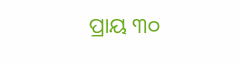ପ୍ରାୟ ୩୦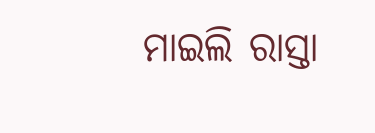ମାଇଲି ରାସ୍ତା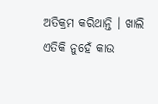ଅତିକ୍ରମ କରିଥାନ୍ତି । ଖାଲି ଏତିକି ନୁହେଁ କାଉ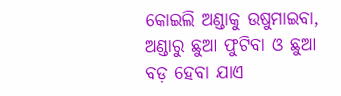କୋଇଲି ଅଣ୍ଡାକୁ ଉଷୁମାଇବା, ଅଣ୍ଡାରୁ ଛୁଆ ଫୁଟିବା ଓ ଛୁଆ ବଡ଼ ହେବା ଯାଏ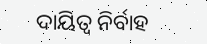ଦାୟିତ୍ୱ ନିର୍ବାହ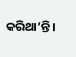କରିଥା’ନ୍ତି ।